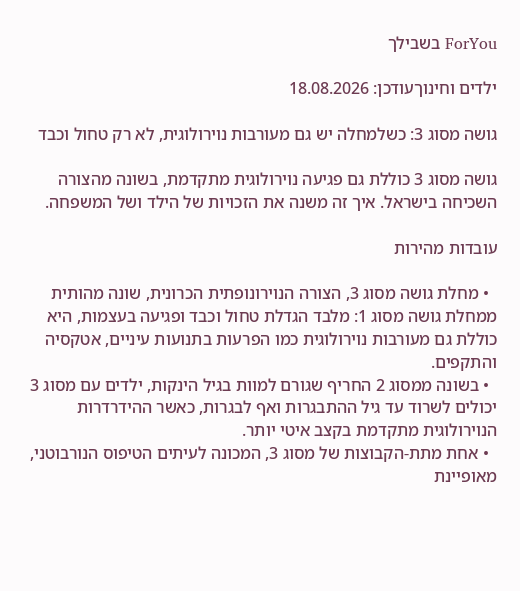ForYou בשבילך

ילדים וחינוךעודכן: 18.08.2026

גושה מסוג 3: כשלמחלה יש גם מעורבות נוירולוגית, לא רק טחול וכבד

גושה מסוג 3 כוללת גם פגיעה נוירולוגית מתקדמת, בשונה מהצורה השכיחה בישראל. איך זה משנה את הזכויות של הילד ושל המשפחה.

עובדות מהירות

  • מחלת גושה מסוג 3, הצורה הנוירונופתית הכרונית, שונה מהותית ממחלת גושה מסוג 1: מלבד הגדלת טחול וכבד ופגיעה בעצמות, היא כוללת גם מעורבות נוירולוגית כמו הפרעות בתנועות עיניים, אטקסיה והתקפים.
  • בשונה ממסוג 2 החריף שגורם למוות בגיל הינקות, ילדים עם מסוג 3 יכולים לשרוד עד גיל ההתבגרות ואף לבגרות, כאשר ההידרדרות הנוירולוגית מתקדמת בקצב איטי יותר.
  • אחת מתת-הקבוצות של מסוג 3, המכונה לעיתים הטיפוס הנורבוטני, מאופיינת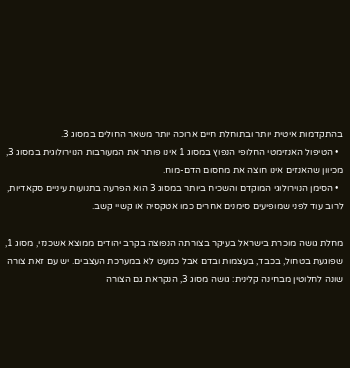בהתקדמות איטית יותר ובתוחלת חיים ארוכה יותר משאר החולים במסוג 3.
  • הטיפול האנזימטי החלופי הנפוץ במסוג 1 אינו פותר את המעורבות הנוירולוגית במסוג 3, מכיוון שהאנזים אינו חוצה את מחסום הדם-מוח.
  • הסימן הנוירולוגי המוקדם והשכיח ביותר במסוג 3 הוא הפרעה בתנועות עיניים סקאדיות, לרוב עוד לפני שמופיעים סימנים אחרים כמו אטקסיה או קשיי קשב.

מחלת גושה מוכרת בישראל בעיקר בצורתה הנפוצה בקרב יהודים ממוצא אשכנזי, מסוג 1, שפוגעת בטחול, בכבד, בעצמות ובדם אבל כמעט לא במערכת העצבים. יש עם זאת צורה שונה לחלוטין מבחינה קלינית: גושה מסוג 3, הנקראת גם הצורה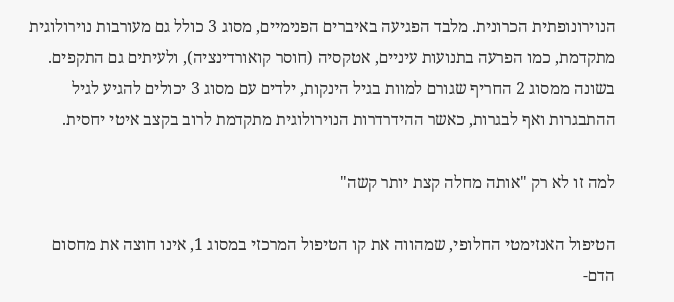הנוירונופתית הכרונית. מלבד הפגיעה באיברים הפנימיים, מסוג 3 כולל גם מעורבות נוירולוגית מתקדמת, כמו הפרעה בתנועות עיניים, אטקסיה (חוסר קואורדינציה), ולעיתים גם התקפים. בשונה ממסוג 2 החריף שגורם למוות בגיל הינקות, ילדים עם מסוג 3 יכולים להגיע לגיל ההתבגרות ואף לבגרות, כאשר ההידרדרות הנוירולוגית מתקדמת לרוב בקצב איטי יחסית.

למה זו לא רק "אותה מחלה קצת יותר קשה"

הטיפול האנזימטי החלופי, שמהווה את קו הטיפול המרכזי במסוג 1, אינו חוצה את מחסום הדם-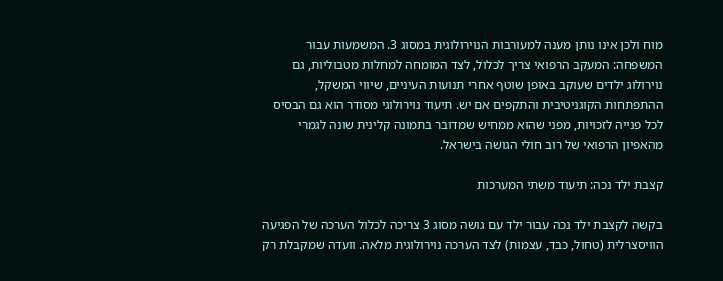מוח ולכן אינו נותן מענה למעורבות הנוירולוגית במסוג 3. המשמעות עבור המשפחה: המעקב הרפואי צריך לכלול, לצד המומחה למחלות מטבוליות, גם נוירולוג ילדים שעוקב באופן שוטף אחרי תנועות העיניים, שיווי המשקל, ההתפתחות הקוגניטיבית והתקפים אם יש. תיעוד נוירולוגי מסודר הוא גם הבסיס לכל פנייה לזכויות, מפני שהוא ממחיש שמדובר בתמונה קלינית שונה לגמרי מהאפיון הרפואי של רוב חולי הגושה בישראל.

קצבת ילד נכה: תיעוד משתי המערכות

בקשה לקצבת ילד נכה עבור ילד עם גושה מסוג 3 צריכה לכלול הערכה של הפגיעה הוויסצרלית (טחול, כבד, עצמות) לצד הערכה נוירולוגית מלאה. וועדה שמקבלת רק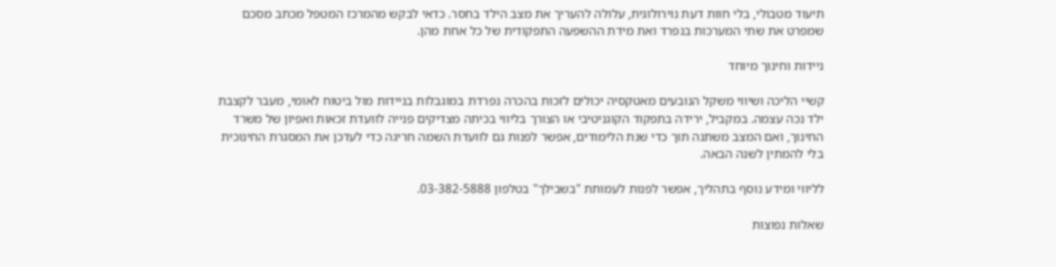תיעוד מטבולי, בלי חוות דעת נוירולוגית, עלולה להעריך את מצב הילד בחסר. כדאי לבקש מהמרכז המטפל מכתב מסכם שמפרט את שתי המערכות בנפרד ואת מידת ההשפעה התפקודית של כל אחת מהן.

ניידות וחינוך מיוחד

קשיי הליכה ושיווי משקל הנובעים מאטקסיה יכולים לזכות בהכרה נפרדת במוגבלות בניידות מול ביטוח לאומי, מעבר לקצבת ילד נכה עצמה. במקביל, ירידה בתפקוד הקוגניטיבי או הצורך בליווי בכיתה מצדיקים פנייה לוועדת זכאות ואפיון של משרד החינוך, ואם המצב משתנה תוך כדי שנת הלימודים, אפשר לפנות גם לוועדת השמה חריגה כדי לעדכן את המסגרת החינוכית בלי להמתין לשנה הבאה.

לליווי ומידע נוסף בתהליך, אפשר לפנות לעמותת "בשבילך" בטלפון 03-382-5888.

שאלות נפוצות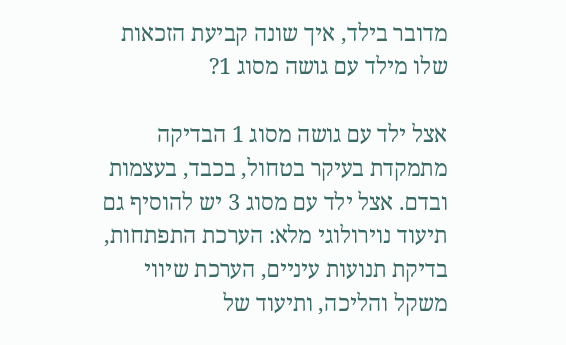מדובר בילד, איך שונה קביעת הזכאות שלו מילד עם גושה מסוג 1?

אצל ילד עם גושה מסוג 1 הבדיקה מתמקדת בעיקר בטחול, בכבד, בעצמות ובדם. אצל ילד עם מסוג 3 יש להוסיף גם תיעוד נוירולוגי מלא: הערכת התפתחות, בדיקת תנועות עיניים, הערכת שיווי משקל והליכה, ותיעוד של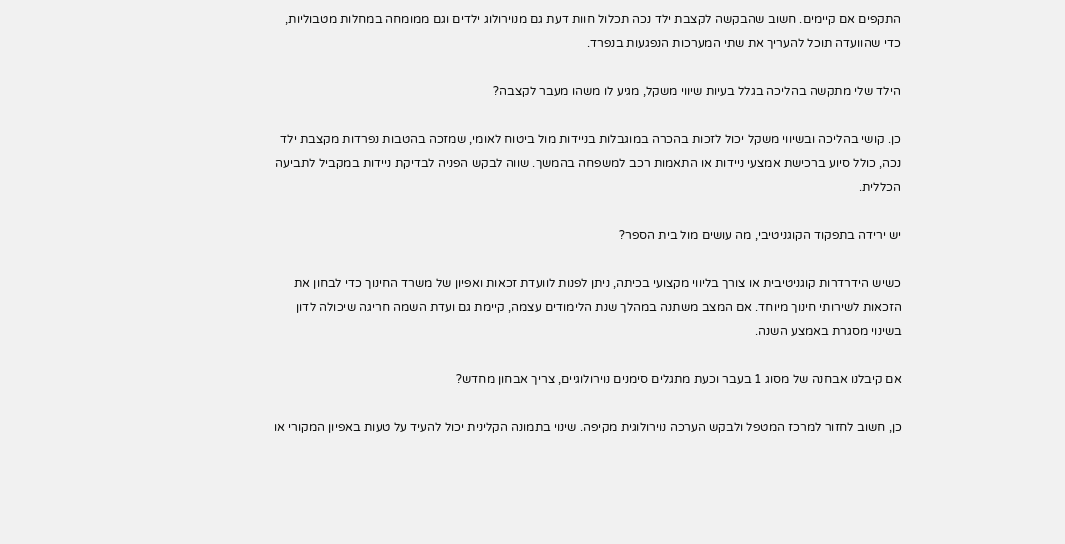התקפים אם קיימים. חשוב שהבקשה לקצבת ילד נכה תכלול חוות דעת גם מנוירולוג ילדים וגם ממומחה במחלות מטבוליות, כדי שהוועדה תוכל להעריך את שתי המערכות הנפגעות בנפרד.

הילד שלי מתקשה בהליכה בגלל בעיות שיווי משקל, מגיע לו משהו מעבר לקצבה?

כן. קושי בהליכה ובשיווי משקל יכול לזכות בהכרה במוגבלות בניידות מול ביטוח לאומי, שמזכה בהטבות נפרדות מקצבת ילד נכה, כולל סיוע ברכישת אמצעי ניידות או התאמות רכב למשפחה בהמשך. שווה לבקש הפניה לבדיקת ניידות במקביל לתביעה הכללית.

יש ירידה בתפקוד הקוגניטיבי, מה עושים מול בית הספר?

כשיש הידרדרות קוגניטיבית או צורך בליווי מקצועי בכיתה, ניתן לפנות לוועדת זכאות ואפיון של משרד החינוך כדי לבחון את הזכאות לשירותי חינוך מיוחד. אם המצב משתנה במהלך שנת הלימודים עצמה, קיימת גם ועדת השמה חריגה שיכולה לדון בשינוי מסגרת באמצע השנה.

אם קיבלנו אבחנה של מסוג 1 בעבר וכעת מתגלים סימנים נוירולוגיים, צריך אבחון מחדש?

כן, חשוב לחזור למרכז המטפל ולבקש הערכה נוירולוגית מקיפה. שינוי בתמונה הקלינית יכול להעיד על טעות באפיון המקורי או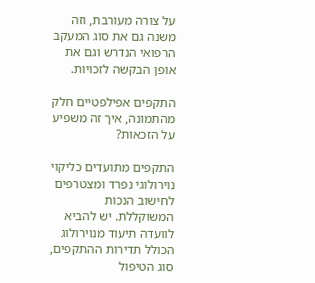על צורה מעורבת, וזה משנה גם את סוג המעקב הרפואי הנדרש וגם את אופן הבקשה לזכויות.

התקפים אפילפטיים חלק מהתמונה, איך זה משפיע על הזכאות?

התקפים מתועדים כליקוי נוירולוגי נפרד ומצטרפים לחישוב הנכות המשוקללת. יש להביא לוועדה תיעוד מנוירולוג הכולל תדירות ההתקפים, סוג הטיפול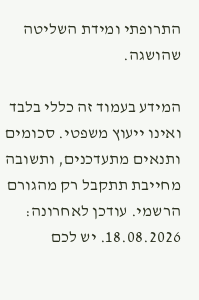התרופתי ומידת השליטה שהושגה.

המידע בעמוד זה כללי בלבד ואינו ייעוץ משפטי. סכומים ותנאים מתעדכנים, ותשובה מחייבת תתקבל רק מהגורם הרשמי. עודכן לאחרונה: 18.08.2026. יש לכם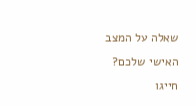שאלה על המצב האישי שלכם? חייגו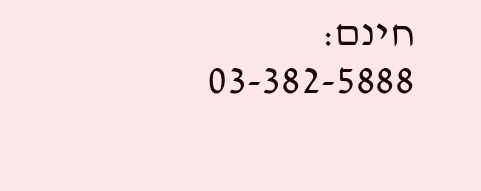חינם: 03-382-5888